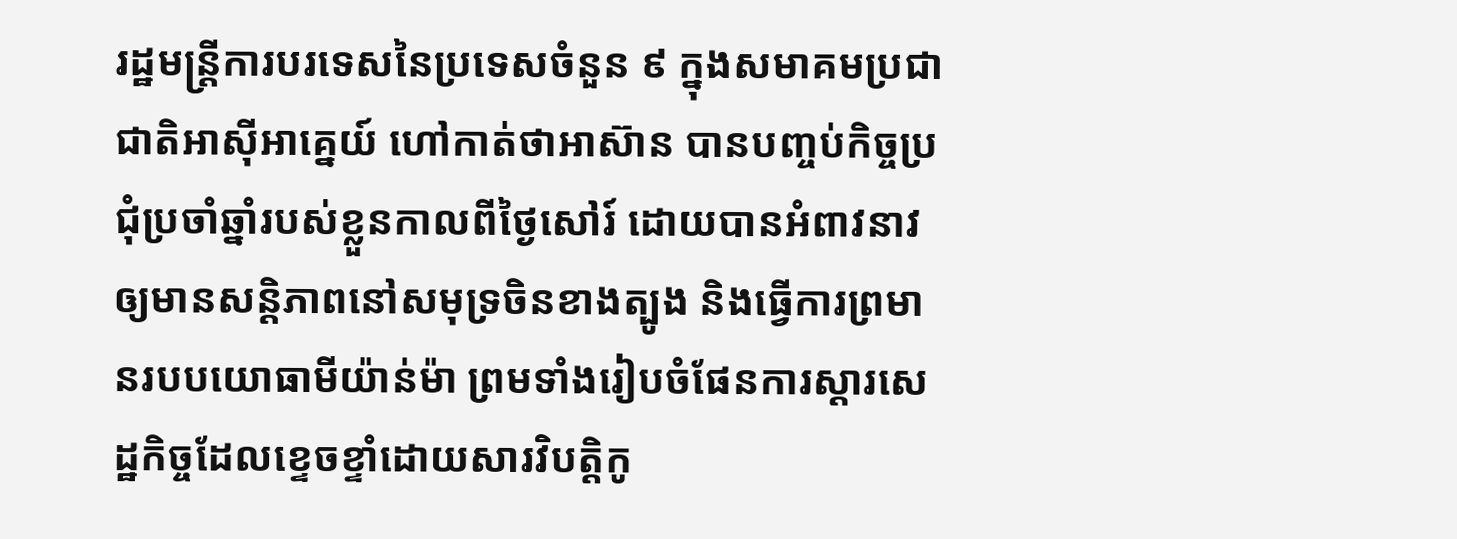រដ្ឋមន្ត្រីការបរទេសនៃប្រទេសចំនួន ៩ ក្នុងសមាគមប្រជាជាតិអាស៊ីអាគ្នេយ៍ ហៅកាត់ថាអាស៊ាន បានបញ្ចប់កិច្ចប្រជុំប្រចាំឆ្នាំរបស់ខ្លួនកាលពីថ្ងៃសៅរ៍ ដោយបានអំពាវនាវឲ្យមានសន្តិភាពនៅសមុទ្រចិនខាងត្បូង និងធ្វើការព្រមានរបបយោធាមីយ៉ាន់ម៉ា ព្រមទាំងរៀបចំផែនការស្ដារសេដ្ឋកិច្ចដែលខ្ទេចខ្ទាំដោយសារវិបត្តិកូ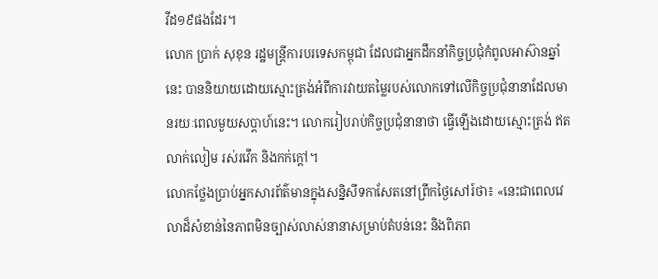វីដ១៩ផងដែរ។
លោក ប្រាក់ សុខុន រដ្ឋមន្ត្រីការបរទេសកម្ពុជា ដែលជាអ្នកដឹកនាំកិច្ចប្រជុំកំពូលអាស៊ានឆ្នាំនេះ បាននិយាយដោយស្មោះត្រង់អំពីការវាយតម្លៃរបស់លោកទៅលើកិច្ចប្រជុំនានាដែលមានរយៈពេលមួយសប្ដាហ៍នេះ។ លោករៀបរាប់កិច្ចប្រជុំនានាថា ធ្វើឡើងដោយស្មោះត្រង់ ឥតលាក់លៀម រស់រវើក និងកក់ក្ដៅ។
លោកថ្លែងប្រាប់អ្នកសារព័ត៌មានក្នុងសន្និសីទកាសែតនៅព្រឹកថ្ងៃសៅរ៍ថា៖ «នេះជាពេលវេលាដ៏សំខាន់នៃភាពមិនច្បាស់លាស់នានាសម្រាប់តំបន់នេះ និងពិភព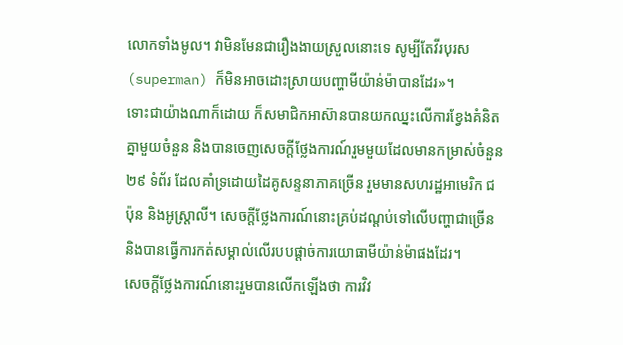លោកទាំងមូល។ វាមិនមែនជារឿងងាយស្រួលនោះទេ សូម្បីតែវីរបុរស (superman) ក៏មិនអាចដោះស្រាយបញ្ហាមីយ៉ាន់ម៉ាបានដែរ»។
ទោះជាយ៉ាងណាក៏ដោយ ក៏សមាជិកអាស៊ានបានយកឈ្នះលើការខ្វែងគំនិតគ្នាមួយចំនួន និងបានចេញសេចក្ដីថ្លែងការណ៍រួមមួយដែលមានកម្រាស់ចំនួន ២៩ ទំព័រ ដែលគាំទ្រដោយដៃគូសន្ទនាភាគច្រើន រួមមានសហរដ្ឋអាមេរិក ជប៉ុន និងអូស្ត្រាលី។ សេចក្ដីថ្លែងការណ៍នោះគ្រប់ដណ្ដប់ទៅលើបញ្ហាជាច្រើន និងបានធ្វើការកត់សម្គាល់លើរបបផ្ដាច់ការយោធាមីយ៉ាន់ម៉ាផងដែរ។
សេចក្ដីថ្លែងការណ៍នោះរួមបានលើកឡើងថា ការវិវ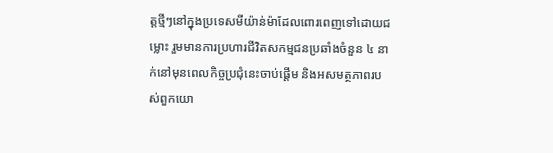ត្តថ្មីៗនៅក្នុងប្រទេសមីយ៉ាន់ម៉ាដែលពោរពេញទៅដោយជម្លោះ រួមមានការប្រហារជីវិតសកម្មជនប្រឆាំងចំនួន ៤ នាក់នៅមុនពេលកិច្ចប្រជុំនេះចាប់ផ្ដើម និងអសមត្ថភាពរបស់ពួកយោ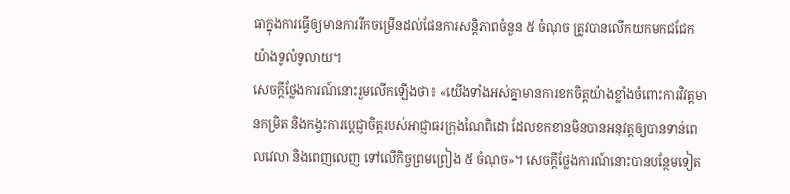ធាក្នុងការធ្វើឲ្យមានការរីកចម្រើនដល់ផែនការសន្តិភាពចំនួន ៥ ចំណុច ត្រូវបានលើកយកមកជជែកយ៉ាងទូលំទូលាយ។
សេចក្ដីថ្លែងការណ៍នោះរួមលើកឡើងថា៖ «យើងទាំងអស់គ្នាមានការខកចិត្តយ៉ាងខ្លាំងចំពោះការវិវត្តមានកម្រិត និងកង្វះការប្ដេជ្ញាចិត្តរបស់អាជ្ញាធរក្រុងណៃពិដោ ដែលខកខានមិនបានអនុវត្តឲ្យបានទាន់ពេលវេលា និងពេញលេញ ទៅលើកិច្ចព្រមព្រៀង ៥ ចំណុច»។ សេចក្ដីថ្លែងការណ៍នោះបានបន្ថែមទៀត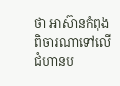ថា អាស៊ានកំពុងពិចារណាទៅលើជំហានប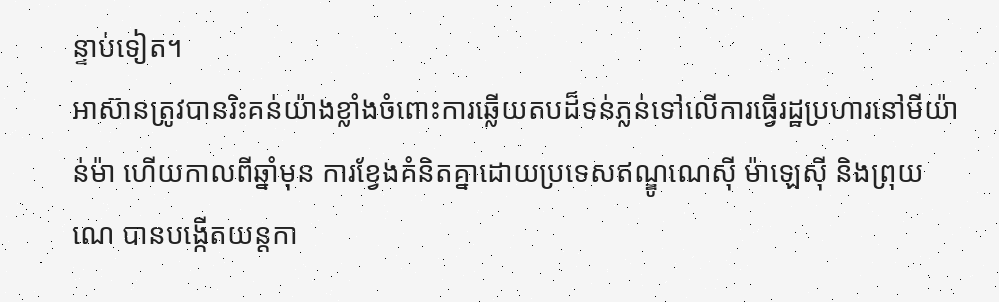ន្ទាប់ទៀត។
អាស៊ានត្រូវបានរិះគន់យ៉ាងខ្លាំងចំពោះការឆ្លើយតបដ៏ទន់ភ្លន់ទៅលើការធ្វើរដ្ឋប្រហារនៅមីយ៉ាន់ម៉ា ហើយកាលពីឆ្នាំមុន ការខ្វែងគំនិតគ្នាដោយប្រទេសឥណ្ឌូណេស៊ី ម៉ាឡេស៊ី និងព្រុយណេ បានបង្កើតយន្តកា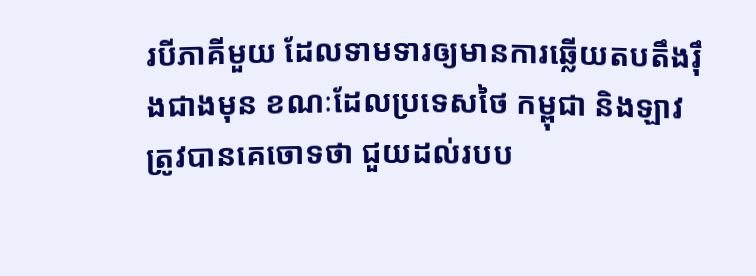របីភាគីមួយ ដែលទាមទារឲ្យមានការឆ្លើយតបតឹងរ៉ឹងជាងមុន ខណៈដែលប្រទេសថៃ កម្ពុជា និងឡាវ ត្រូវបានគេចោទថា ជួយដល់របប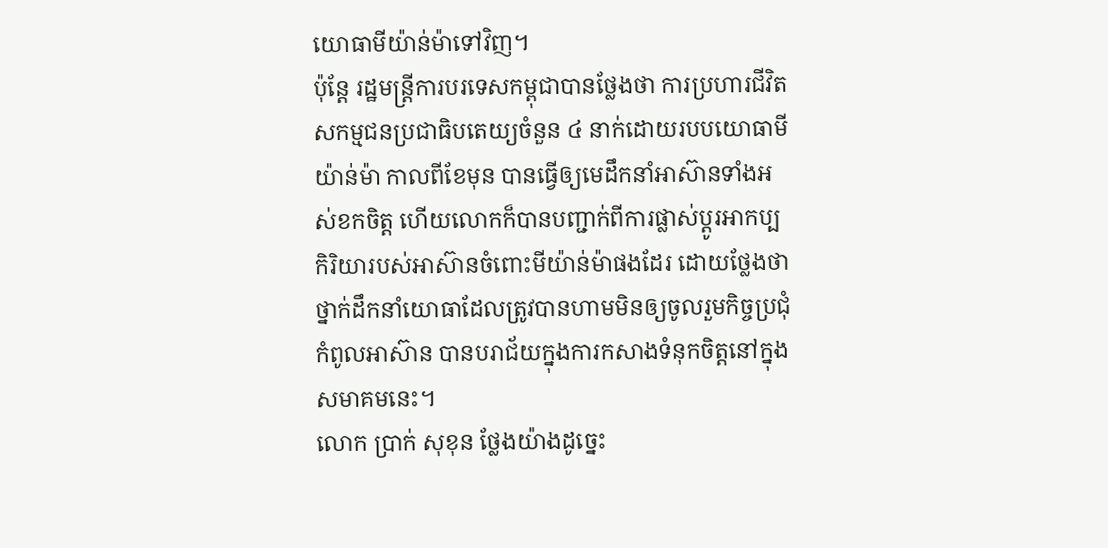យោធាមីយ៉ាន់ម៉ាទៅវិញ។
ប៉ុន្តែ រដ្ឋមន្ត្រីការបរទេសកម្ពុជាបានថ្លែងថា ការប្រហារជីវិតសកម្មជនប្រជាធិបតេយ្យចំនួន ៤ នាក់ដោយរបបយោធាមីយ៉ាន់ម៉ា កាលពីខែមុន បានធ្វើឲ្យមេដឹកនាំអាស៊ានទាំងអស់ខកចិត្ត ហើយលោកក៏បានបញ្ជាក់ពីការផ្លាស់ប្ដូរអាកប្បកិរិយារបស់អាស៊ានចំពោះមីយ៉ាន់ម៉ាផងដែរ ដោយថ្លែងថា ថ្នាក់ដឹកនាំយោធាដែលត្រូវបានហាមមិនឲ្យចូលរួមកិច្ចប្រជុំកំពូលអាស៊ាន បានបរាជ័យក្នុងការកសាងទំនុកចិត្តនៅក្នុងសមាគមនេះ។
លោក ប្រាក់ សុខុន ថ្លែងយ៉ាងដូច្នេះ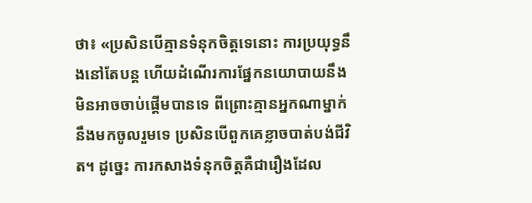ថា៖ «ប្រសិនបើគ្មានទំនុកចិត្តទេនោះ ការប្រយុទ្ធនឹងនៅតែបន្ត ហើយដំណើរការផ្នែកនយោបាយនឹងមិនអាចចាប់ផ្ដើមបានទេ ពីព្រោះគ្មានអ្នកណាម្នាក់នឹងមកចូលរួមទេ ប្រសិនបើពួកគេខ្លាចបាត់បង់ជីវិត។ ដូច្នេះ ការកសាងទំនុកចិត្តគឺជារឿងដែល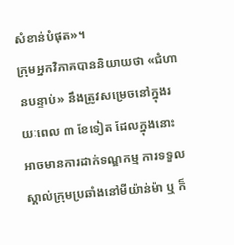សំខាន់បំផុត»។
ក្រុមអ្នកវិភាគបាននិយាយថា «ជំហានបន្ទាប់» នឹងត្រូវសម្រេចនៅក្នុងរយៈពេល ៣ ខែទៀត ដែលក្នុងនោះអាចមានការដាក់ទណ្ឌកម្ម ការទទួលស្គាល់ក្រុមប្រឆាំងនៅមីយ៉ាន់ម៉ា ឬ ក៏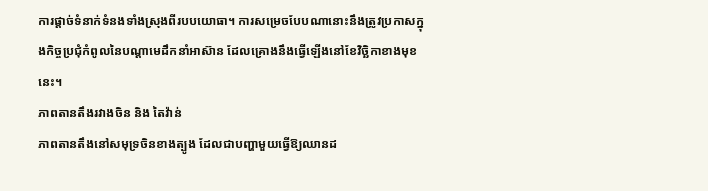ការផ្ដាច់ទំនាក់ទំនងទាំងស្រុងពីរបបយោធា។ ការសម្រេចបែបណានោះនឹងត្រូវប្រកាសក្នុងកិច្ចប្រជុំកំពូលនៃបណ្ដាមេដឹកនាំអាស៊ាន ដែលគ្រោងនឹងធ្វើឡើងនៅខែវិច្ឆិកាខាងមុខនេះ។
ភាពតានតឹងរវាងចិន និង តៃវ៉ាន់
ភាពតានតឹងនៅសមុទ្រចិនខាងត្បូង ដែលជាបញ្ហាមួយធ្វើឱ្យឈានដ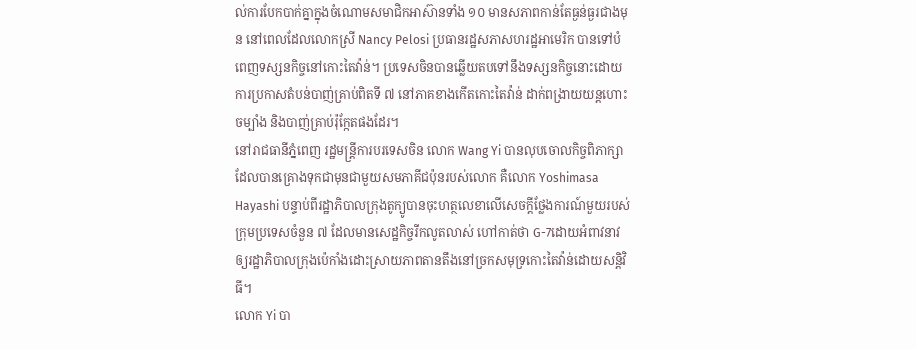ល់ការបែកបាក់គ្នាក្នុងចំណោមសមាជិកអាស៊ានទាំង ១០ មានសភាពកាន់តែធ្ងន់ធ្ងរជាងមុន នៅពេលដែលលោកស្រី Nancy Pelosi ប្រធានរដ្ឋសភាសហរដ្ឋអាមេរិក បានទៅបំពេញទស្សនកិច្ចនៅកោះតៃវ៉ាន់។ ប្រទេសចិនបានឆ្លើយតបទៅនឹងទស្សនកិច្ចនោះដោយការប្រកាសតំបន់បាញ់គ្រាប់ពិតទី ៧ នៅភាគខាងកើតកោះតៃវ៉ាន់ ដាក់ពង្រាយយន្តហោះចម្បាំង និងបាញ់គ្រាប់រ៉ុក្កែតផងដែរ។
នៅរាជធានីភ្នំពេញ រដ្ឋមន្ត្រីការបរទេសចិន លោក Wang Yi បានលុបចោលកិច្ចពិភាក្សាដែលបានគ្រោងទុកជាមុនជាមួយសមភាគីជប៉ុនរបស់លោក គឺលោក Yoshimasa Hayashi បន្ទាប់ពីរដ្ឋាភិបាលក្រុងតូក្យូបានចុះហត្ថលេខាលើសេចក្ដីថ្លែងការណ៍មួយរបស់ក្រុមប្រទេសចំនួន ៧ ដែលមានសេដ្ឋកិច្ចរីកលូតលាស់ ហៅកាត់ថា G-7ដោយអំពាវនាវឲ្យរដ្ឋាភិបាលក្រុងប៉េកាំងដោះស្រាយភាពតានតឹងនៅច្រកសមុទ្រកោះតៃវ៉ាន់ដោយសន្តិវិធី។
លោក Yi បា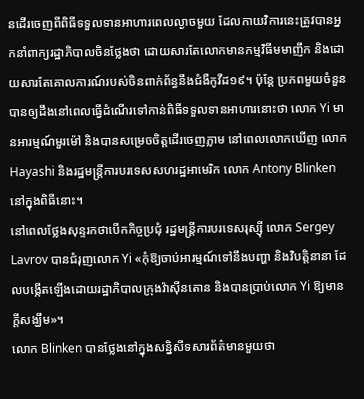នដើរចេញពីពិធីទទួលទានអាហារពេលល្ងាចមួយ ដែលកាយវិការនេះត្រូវបានអ្នកនាំពាក្យរដ្ឋាភិបាលចិនថ្លែងថា ដោយសារតែលោកមានកម្មវិធីមមាញឹក និងដោយសារតែគោលការណ៍របស់ចិនពាក់ព័ន្ធនឹងជំងឺកូវីដ១៩។ ប៉ុន្តែ ប្រភពមួយចំនួនបានឲ្យដឹងនៅពេលធ្វើដំណើរទៅកាន់ពិធីទទួលទានអាហារនោះថា លោក Yi មានអារម្មណ៍មួរម៉ៅ និងបានសម្រេចចិត្តដើរចេញភ្លាម នៅពេលលោកឃើញ លោក Hayashi និងរដ្ឋមន្ត្រីការបរទេសសហរដ្ឋអាមេរិក លោក Antony Blinken នៅក្នុងពិធីនោះ។
នៅពេលថ្លែងសុន្ទរកថាបើកកិច្ចប្រជុំ រដ្ឋមន្ត្រីការបរទេសរុស្ស៊ី លោក Sergey Lavrov បានជំរុញលោក Yi «កុំឱ្យចាប់អារម្មណ៍ទៅនឹងបញ្ហា និងវិបត្តិនានា ដែលបង្កើតឡើងដោយរដ្ឋាភិបាលក្រុងវ៉ាស៊ីនតោន និងបានប្រាប់លោក Yi ឱ្យមានក្ដីសង្ឃឹម»។
លោក Blinken បានថ្លែងនៅក្នុងសន្និសីទសារព័ត៌មានមួយថា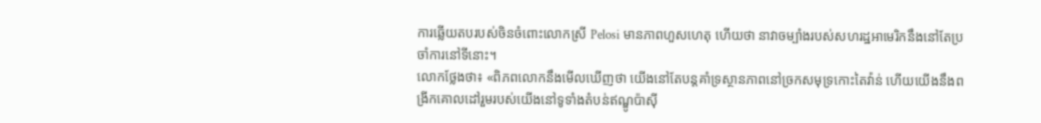ការឆ្លើយតបរបស់ចិនចំពោះលោកស្រី Pelosi មានភាពហួសហេតុ ហើយថា នាវាចម្បាំងរបស់សហរដ្ឋអាមេរិកនឹងនៅតែប្រចាំការនៅទីនោះ។
លោកថ្លែងថា៖ «ពិភពលោកនឹងមើលឃើញថា យើងនៅតែបន្តគាំទ្រស្ថានភាពនៅច្រកសមុទ្រកោះតៃវ៉ាន់ ហើយយើងនឹងពង្រីកគោលដៅរួមរបស់យើងនៅទូទាំងតំបន់ឥណ្ឌូប៉ាស៊ី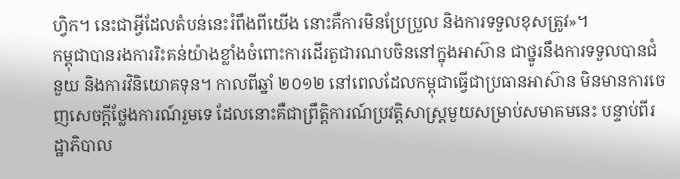ហ្វិក។ នេះជាអ្វីដែលតំបន់នេះរំពឹងពីយើង នោះគឺការមិនប្រែប្រួល និងការទទួលខុសត្រូវ»។
កម្ពុជាបានរងការរិះគន់យ៉ាងខ្លាំងចំពោះការដើរតួជារណបចិននៅក្នុងអាស៊ាន ជាថ្នូរនឹងការទទួលបានជំនួយ និងការវិនិយោគទុន។ កាលពីឆ្នាំ ២០១២ នៅពេលដែលកម្ពុជាធ្វើជាប្រធានអាស៊ាន មិនមានការចេញសេចក្ដីថ្លែងការណ៍រួមទេ ដែលនោះគឺជាព្រឹត្តិការណ៍ប្រវត្តិសាស្ត្រមួយសម្រាប់សមាគមនេះ បន្ទាប់ពីរដ្ឋាភិបាល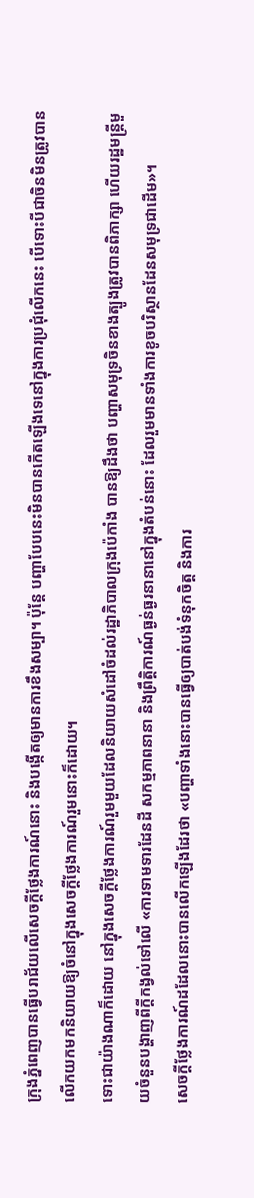ក្រុងភ្នំពេញបានធ្វើបរាជ័យលើសេចក្ដីថ្លែងការណ៍នោះ និងបង្កើតឲ្យមានការខឹងសម្បា។ ប៉ុន្តែ បញ្ហាបែបនេះមិនបានកើតឡើងទេនៅក្នុងការប្រជុំលើកនេះ បើទោះបីជាចិនមិនត្រូវបានលើកយកមកនិយាយឱ្យចំនៅក្នុងសេចក្ដីថ្លែងការណ៍រួមនោះក៏ដោយ។
ទោះជាយ៉ាងណាក៏ដោយ នៅក្នុងសេចក្ដីថ្លែងការណ៍រួមមួយដែលនិយាយសំដៅចំដល់រដ្ឋាភិបាលក្រុងប៉េកាំង បានឱ្យដឹងថា បញ្ហាសមុទ្រចិនខាងត្បូងត្រូវបានពិភាក្សា ហើយរដ្ឋមន្ត្រីមួយចំនួនបង្ហាញពីក្ដីកង្វល់ទៅលើ «ការទាមទារដែនដី សកម្មភាពនានា និងព្រឹត្តិការណ៍ធ្ងន់ធ្ងរនានានៅក្នុងតំបន់នោះ ដែលរួមមានទាំងការខូចបរិស្ថានដែនសមុទ្រជាដើម»។
សេចក្ដីថ្លែងការណ៍ដដែលនោះបានលើកឡើងដែរថា «បញ្ហាទាំងនោះបានធ្វើឲ្យបាត់បង់ទំនុកចិត្ត និងការ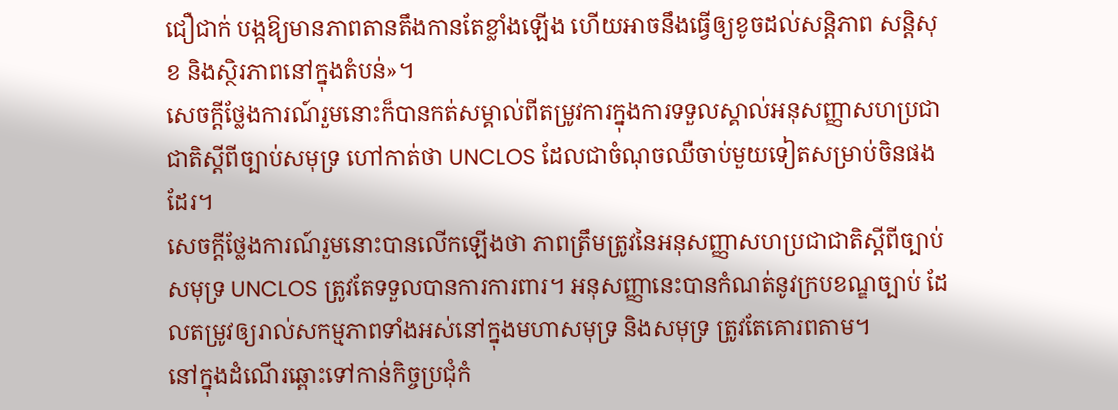ជឿជាក់ បង្កឱ្យមានភាពតានតឹងកានតែខ្លាំងឡើង ហើយអាចនឹងធ្វើឲ្យខូចដល់សន្តិភាព សន្តិសុខ និងស្ថិរភាពនៅក្នុងតំបន់»។
សេចក្ដីថ្លែងការណ៍រួមនោះក៏បានកត់សម្គាល់ពីតម្រូវការក្នុងការទទួលស្គាល់អនុសញ្ញាសហប្រជាជាតិស្ដីពីច្បាប់សមុទ្រ ហៅកាត់ថា UNCLOS ដែលជាចំណុចឈឺចាប់មួយទៀតសម្រាប់ចិនផងដែរ។
សេចក្ដីថ្លែងការណ៍រួមនោះបានលើកឡើងថា ភាពត្រឹមត្រូវនៃអនុសញ្ញាសហប្រជាជាតិស្ដីពីច្បាប់សមុទ្រ UNCLOS ត្រូវតែទទួលបានការការពារ។ អនុសញ្ញានេះបានកំណត់នូវក្របខណ្ឌច្បាប់ ដែលតម្រូវឲ្យរាល់សកម្មភាពទាំងអស់នៅក្នុងមហាសមុទ្រ និងសមុទ្រ ត្រូវតែគោរពតាម។
នៅក្នុងដំណើរឆ្ពោះទៅកាន់កិច្ចប្រជុំកំ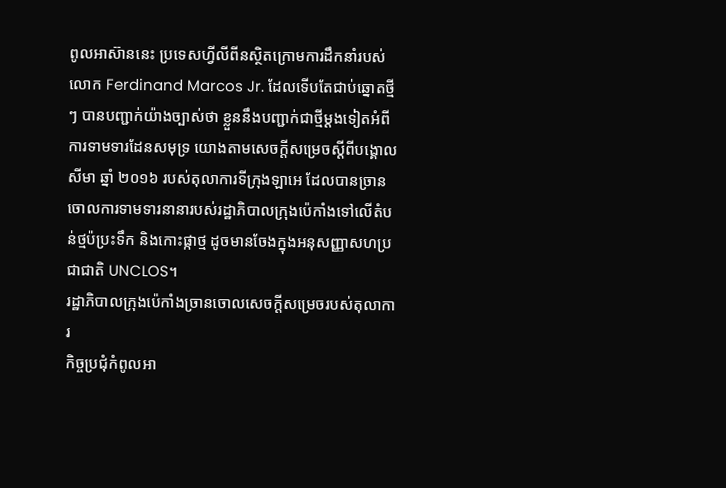ពូលអាស៊ាននេះ ប្រទេសហ្វីលីពីនស្ថិតក្រោមការដឹកនាំរបស់លោក Ferdinand Marcos Jr. ដែលទើបតែជាប់ឆ្នោតថ្មីៗ បានបញ្ជាក់យ៉ាងច្បាស់ថា ខ្លួននឹងបញ្ជាក់ជាថ្មីម្ដងទៀតអំពីការទាមទារដែនសមុទ្រ យោងតាមសេចក្ដីសម្រេចស្ដីពីបង្គោលសីមា ឆ្នាំ ២០១៦ របស់តុលាការទីក្រុងឡាអេ ដែលបានច្រានចោលការទាមទារនានារបស់រដ្ឋាភិបាលក្រុងប៉េកាំងទៅលើតំបន់ថ្មប៉ប្រះទឹក និងកោះផ្កាថ្ម ដូចមានចែងក្នុងអនុសញ្ញាសហប្រជាជាតិ UNCLOS។
រដ្ឋាភិបាលក្រុងប៉េកាំងច្រានចោលសេចក្ដីសម្រេចរបស់តុលាការ
កិច្ចប្រជុំកំពូលអា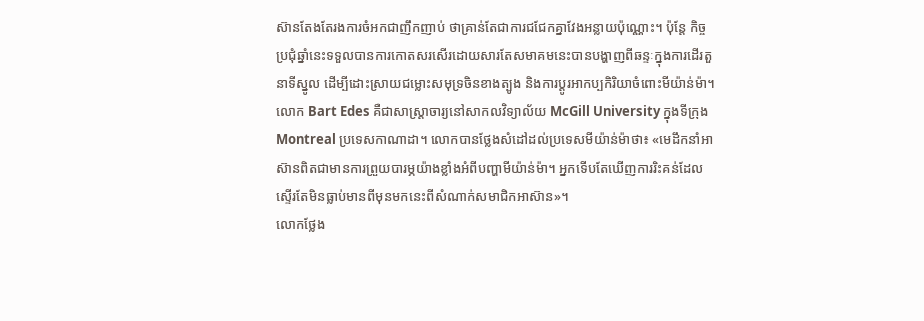ស៊ានតែងតែរងការចំអកជាញឹកញាប់ ថាគ្រាន់តែជាការជជែកគ្នាវែងអន្លាយប៉ុណ្ណោះ។ ប៉ុន្តែ កិច្ចប្រជុំឆ្នាំនេះទទួលបានការកោតសរសើរដោយសារតែសមាគមនេះបានបង្ហាញពីឆន្ទៈក្នុងការដើរតួនាទីស្នូល ដើម្បីដោះស្រាយជម្លោះសមុទ្រចិនខាងត្បូង និងការប្ដូរអាកប្បកិរិយាចំពោះមីយ៉ាន់ម៉ា។
លោក Bart Edes គឺជាសាស្ត្រាចារ្យនៅសាកលវិទ្យាល័យ McGill University ក្នុងទីក្រុង Montreal ប្រទេសកាណាដា។ លោកបានថ្លែងសំដៅដល់ប្រទេសមីយ៉ាន់ម៉ាថា៖ «មេដឹកនាំអាស៊ានពិតជាមានការព្រួយបារម្ភយ៉ាងខ្លាំងអំពីបញ្ហាមីយ៉ាន់ម៉ា។ អ្នកទើបតែឃើញការរិះគន់ដែលស្ទើរតែមិនធ្លាប់មានពីមុនមកនេះពីសំណាក់សមាជិកអាស៊ាន»។
លោកថ្លែង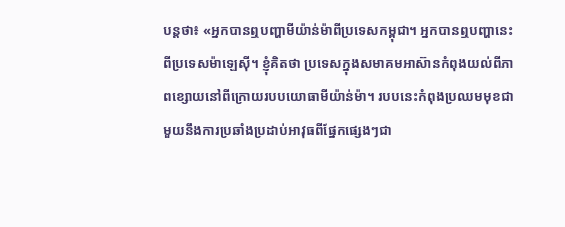បន្តថា៖ «អ្នកបានឮបញ្ហាមីយ៉ាន់ម៉ាពីប្រទេសកម្ពុជា។ អ្នកបានឮបញ្ហានេះពីប្រទេសម៉ាឡេស៊ី។ ខ្ញុំគិតថា ប្រទេសក្នុងសមាគមអាស៊ានកំពុងយល់ពីភាពខ្សោយនៅពីក្រោយរបបយោធាមីយ៉ាន់ម៉ា។ របបនេះកំពុងប្រឈមមុខជាមួយនឹងការប្រឆាំងប្រដាប់អាវុធពីផ្នែកផ្សេងៗជា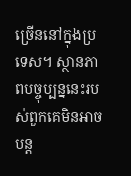ច្រើននៅក្នុងប្រទេស។ ស្ថានភាពបច្ចុប្បន្ននេះរបស់ពួកគេមិនអាចបន្ត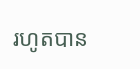រហូតបាន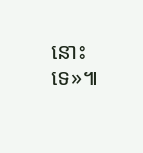នោះទេ»៕